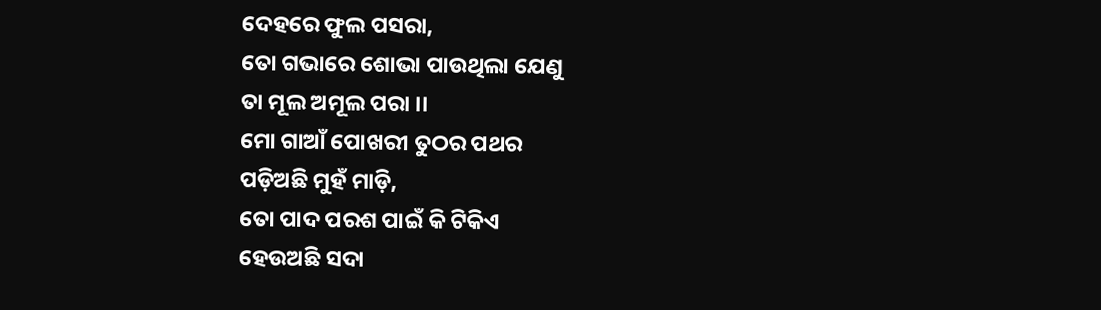ଦେହରେ ଫୁଲ ପସରା,
ତୋ ଗଭାରେ ଶୋଭା ପାଉଥିଲା ଯେଣୁ
ତା ମୂଲ ଅମୂଲ ପରା ।।
ମୋ ଗାଆଁ ପୋଖରୀ ତୁଠର ପଥର
ପଡ଼ିଅଛି ମୁହଁ ମାଡ଼ି,
ତୋ ପାଦ ପରଶ ପାଇଁ କି ଟିକିଏ
ହେଉଅଛି ସଦା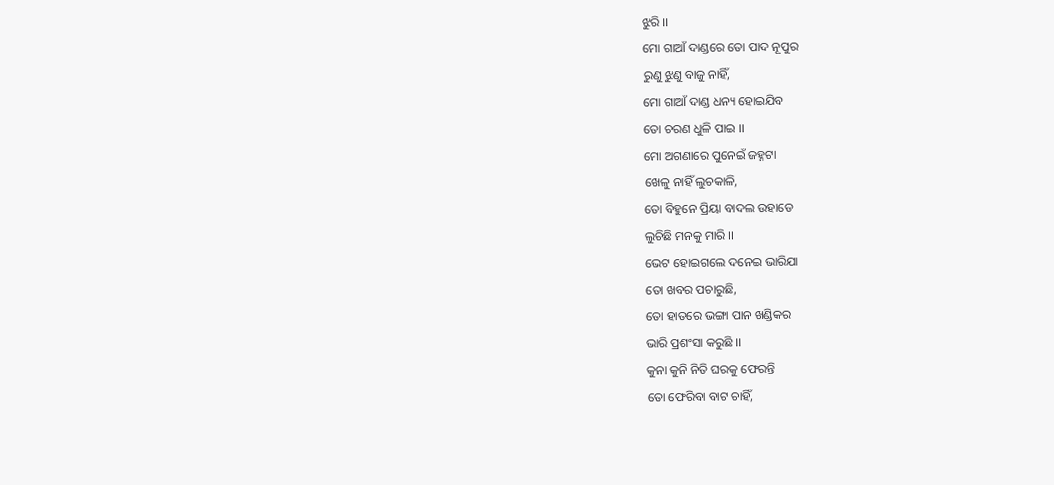ଝୁରି ।।
ମୋ ଗାଆଁ ଦାଣ୍ଡରେ ତୋ ପାଦ ନୂପୁର
ରୁଣୁ ଝୁଣୁ ବାଜୁ ନାହିଁ,
ମୋ ଗାଆଁ ଦାଣ୍ଡ ଧନ୍ୟ ହୋଇଯିବ
ତୋ ଚରଣ ଧୁଳି ପାଇ ।।
ମୋ ଅଗଣାରେ ପୁନେଇଁ ଜହ୍ନଟା
ଖେଳୁ ନାହିଁ ଲୁଚକାଳି,
ତୋ ବିହୁନେ ପ୍ରିୟା ବାଦଲ ଉହାଡେ
ଲୁଚିଛି ମନକୁ ମାରି ।।
ଭେଟ ହୋଇଗଲେ ଦନେଇ ଭାରିଯା
ତୋ ଖବର ପଚାରୁଛି,
ତୋ ହାତରେ ଭଙ୍ଗା ପାନ ଖଣ୍ଡିକର
ଭାରି ପ୍ରଶଂସା କରୁଛି ।।
କୁନା କୁନି ନିତି ଘରକୁ ଫେରନ୍ତି
ତୋ ଫେରିବା ବାଟ ଚାହିଁ,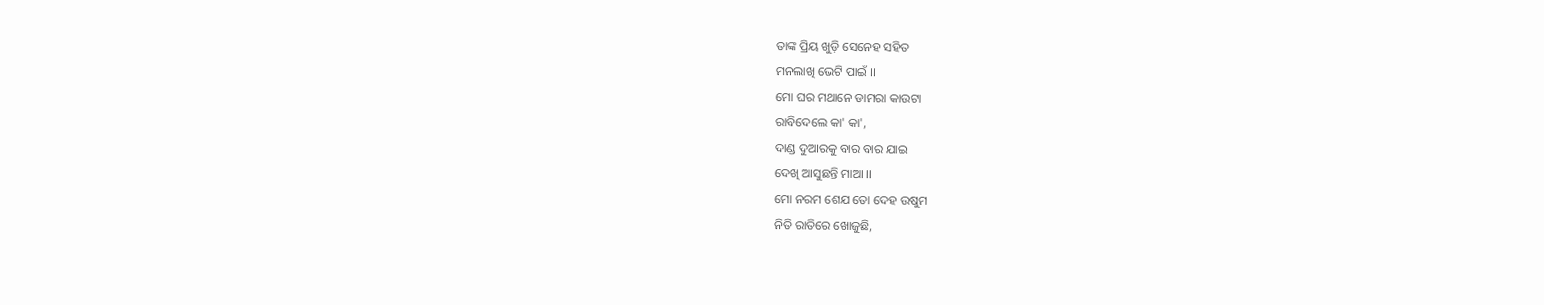ତାଙ୍କ ପ୍ରିୟ ଖୁଡ଼ି ସେନେହ ସହିତ
ମନଲାଖି ଭେଟି ପାଇଁ ।।
ମୋ ଘର ମଥାନେ ଡାମରା କାଉଟା
ରାବିଦେଲେ କା' କା',
ଦାଣ୍ଡ ଦୁଆରକୁ ବାର ବାର ଯାଇ
ଦେଖି ଆସୁଛନ୍ତି ମାଆ ।।
ମୋ ନରମ ଶେଯ ତୋ ଦେହ ଉଷୁମ
ନିତି ରାତିରେ ଖୋଜୁଛି,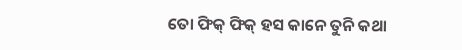ତୋ ଫିକ୍ ଫିକ୍ ହସ କାନେ ତୁନି କଥା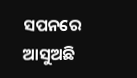ସପନରେ ଆସୁଅଛି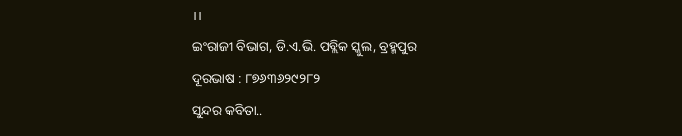।।
ଇଂରାଜୀ ବିଭାଗ, ଡି.ଏ.ଭି. ପବ୍ଲିକ ସ୍କୁଲ, ବ୍ରହ୍ମପୁର
ଦୂରଭାଷ : ୮୭୬୩୬୨୯୨୮୨
ସୁନ୍ଦର କବିତା..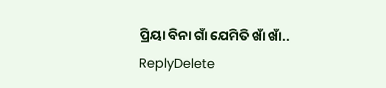ପ୍ରିୟା ବିନା ଗାଁ ଯେମିତି ଖାଁ ଖାଁ..
ReplyDelete